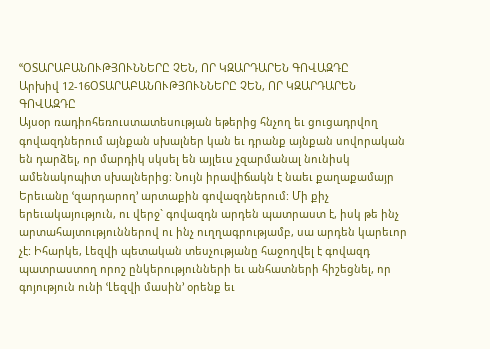ՙՙՕՏԱՐԱԲԱՆՈՒԹՅՈՒՆՆԵՐԸ ՉԵՆ, ՈՐ ԿԶԱՐԴԱՐԵՆ ԳՈՎԱԶԴԸ
Արխիվ 12-16ՕՏԱՐԱԲԱՆՈՒԹՅՈՒՆՆԵՐԸ ՉԵՆ, ՈՐ ԿԶԱՐԴԱՐԵՆ ԳՈՎԱԶԴԸ
Այսօր ռադիոհեռուստատեսության եթերից հնչող եւ ցուցադրվող գովազդներում այնքան սխալներ կան եւ դրանք այնքան սովորական են դարձել, որ մարդիկ սկսել են այլեւս չզարմանալ նունիսկ ամենակոպիտ սխալներից: Նույն իրավիճակն է նաեւ քաղաքամայր Երեւանը ՙզարդարող՚ արտաքին գովազդներում: Մի քիչ երեւակայություն, ու վերջ` գովազդն արդեն պատրաստ է, իսկ թե ինչ արտահայտություններով ու ինչ ուղղագրությամբ, սա արդեն կարեւոր չէ: Իհարկե, Լեզվի պետական տեսչությանը հաջողվել է գովազդ պատրաստող որոշ ընկերությունների եւ անհատների հիշեցնել, որ գոյություն ունի ՙԼեզվի մասին՚ օրենք եւ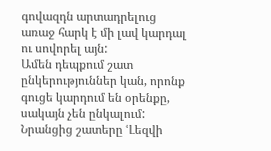գովազդն արտադրելուց առաջ հարկ է մի լավ կարդալ ու սովորել այն:
Ամեն դեպքում շատ ընկերություններ կան, որոնք գուցե կարդում են օրենքը, սակայն չեն ընկալում: Նրանցից շատերը ՙԼեզվի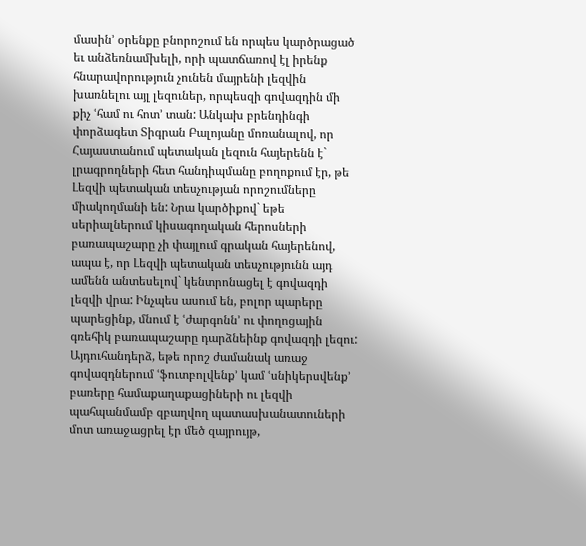մասին՚ օրենքը բնորոշում են որպես կարծրացած եւ անձեռնամխելի, որի պատճառով էլ իրենք հնարավորություն չունեն մայրենի լեզվին խառնելու այլ լեզուներ, որպեսզի գովազդին մի քիչ ՙհամ ու հոտ՚ տան: Անկախ բրենդինգի փորձագետ Տիգրան Բալոյանը մոռանալով, որ Հայաստանում պետական լեզուն հայերենն է` լրագրողների հետ հանդիպմանը բողոքում էր, թե Լեզվի պետական տեսչության որոշումները միակողմանի են: Նրա կարծիքով` եթե սերիալներում կիսագողական հերոսների բառապաշարը չի փայլում գրական հայերենով, ապա է, որ Լեզվի պետական տեսչությունն այդ ամենն անտեսելով` կենտրոնացել է գովազդի լեզվի վրա: Ինչպես ասում են, բոլոր պարերը պարեցինք, մնում է ՙժարգոնն՚ ու փողոցային գռեհիկ բառապաշարը դարձնեինք գովազդի լեզու: Այդուհանդերձ, եթե որոշ ժամանակ առաջ գովազդներում ՙֆուտբոլվենք՚ կամ ՙսնիկերսվենք՚ բառերը համաքաղաքացիների ու լեզվի պահպանմամբ զբաղվող պատասխանատուների մոտ առաջացրել էր մեծ զայրույթ,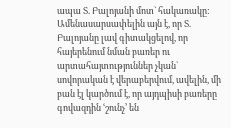ապա Տ. Բալոյանի մոտ` հակառակը: Ամենասարսափելին այն է, որ Տ. Բալոյանը լավ գիտակցելով, որ հայերենում նման բառեր ու արտահայտություններ չկան` սովորական է վերաբերվում, ավելին, մի բան էլ կարծում է, որ այդպիսի բառերը գովազդին ՙշունչ՚ են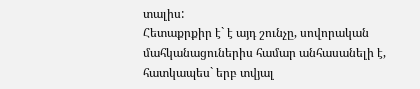տալիս:
Հետաքրքիր է` է այդ շունչը, սովորական մահկանացուներիս համար անհասանելի է, հատկապես` երբ տվյալ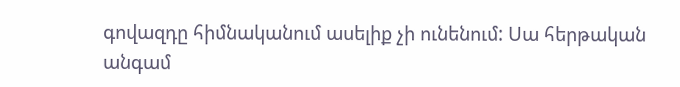գովազդը հիմնականում ասելիք չի ունենում: Սա հերթական անգամ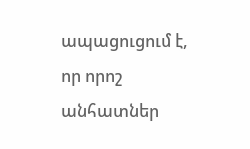ապացուցում է, որ որոշ անհատներ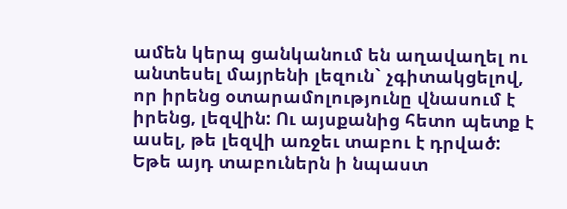ամեն կերպ ցանկանում են աղավաղել ու անտեսել մայրենի լեզուն` չգիտակցելով, որ իրենց օտարամոլությունը վնասում է իրենց, լեզվին: Ու այսքանից հետո պետք է ասել, թե լեզվի առջեւ տաբու է դրված: Եթե այդ տաբուներն ի նպաստ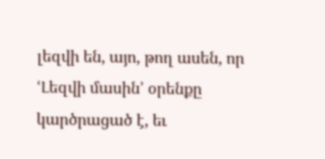լեզվի են, այո, թող ասեն, որ ՙԼեզվի մասին՚ օրենքը կարծրացած է, եւ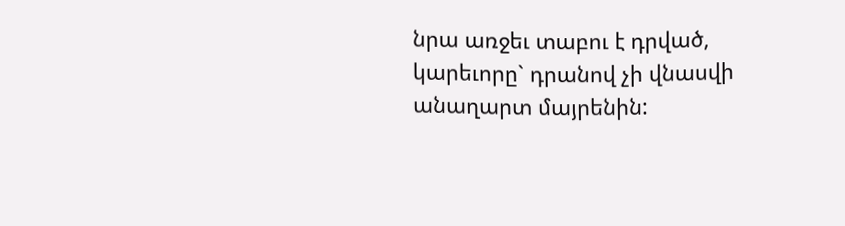նրա առջեւ տաբու է դրված, կարեւորը` դրանով չի վնասվի անաղարտ մայրենին: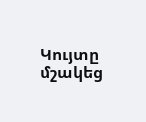Կույտը մշակեց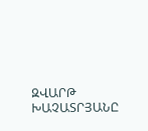ԶՎԱՐԹ ԽԱՉԱՏՐՅԱՆԸ